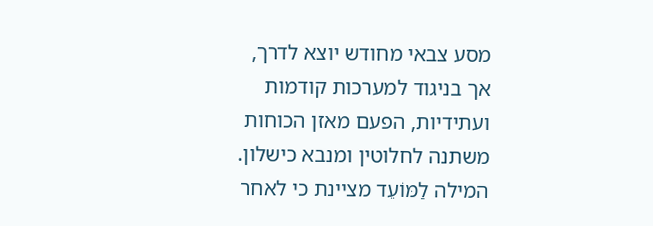מסע צבאי מחודש יוצא לדרך, אך בניגוד למערכות קודמות ועתידיות, הפעם מאזן הכוחות משתנה לחלוטין ומנבא כישלון. המילה לַמּוֹעֵד מציינת כי לאחר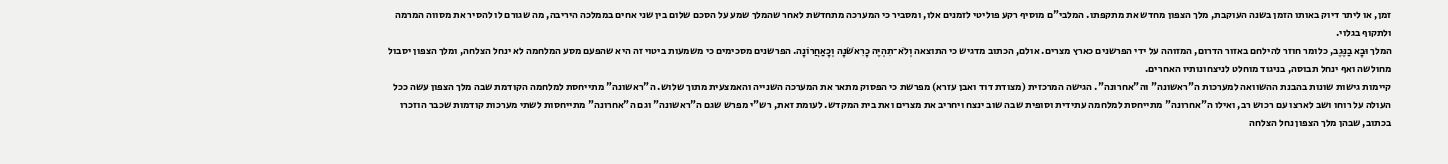זמן, או ליתר דיוק באותו הזמן בשנה העוקבת, מלך הצפון מחדש את מתקפתו. המלבי"ם מוסיף רקע פוליטי לזמנים אלו, ומסביר כי המערכה מתחדשת לאחר שהמלך שמע על הסכם שלום בין שני אחים בממלכה היריבה, מה שגורם לו להסיר את מסווה המרמה ולתקוף בגלוי.
המלך וּבָא בַנֶּגֶב, כלומר חוזר להילחם באזור הדרום, המזוהה על ידי הפרשנים כארץ מצרים. אולם, הכתוב מדגיש כי התוצאה וְלֹא־תִהְיֶה כָרִאשֹׁנָה וְכָאַחֲרוֹנָה. הפרשנים מסכימים כי משמעות ביטוי זה היא שהפעם מסע המלחמה לא ינחל הצלחה, ומלך הצפון יסבול מחולשה ואף ינחל תבוסה, בניגוד מוחלט לניצחונותיו האחרים.
קיימות גישות שונות בהבנת ההשוואה למערכות ה"ראשונה" וה"אחרונה". הגישה המרכזית (מצודת דוד ואבן עזרא) מפרשת כי הפסוק מתאר את המערכה השנייה והאמצעית מתוך שלוש. ה"ראשונה" מתייחסת למלחמה הקודמת שבה מלך הצפון עשה ככל העולה על רוחו ושב לארצו עם רכוש רב, ואילו ה"אחרונה" מתייחסת למלחמה עתידית וסופית שבה שוב ינצח ויחריב את מצרים ואת בית המקדש. לעומת זאת, רש"י מפרש שגם ה"ראשונה" וגם ה"אחרונה" מתייחסות לשתי מערכות קודמות שכבר הוזכרו בכתוב, שבהן מלך הצפון נחל הצלחה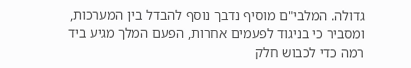גדולה. המלבי"ם מוסיף נדבך נוסף להבדל בין המערכות, ומסביר כי בניגוד לפעמים אחרות, הפעם המלך מגיע ביד רמה כדי לכבוש חלק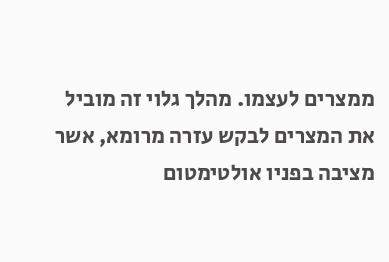ממצרים לעצמו. מהלך גלוי זה מוביל את המצרים לבקש עזרה מרומא, אשר מציבה בפניו אולטימטום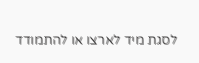לסגת מיד לארצו או להתמודד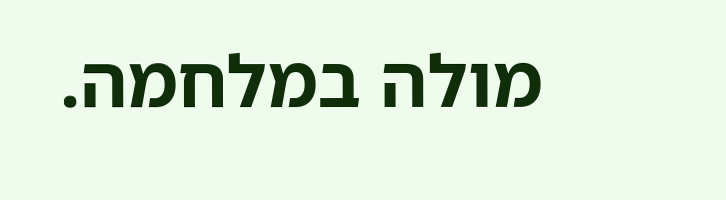מולה במלחמה.